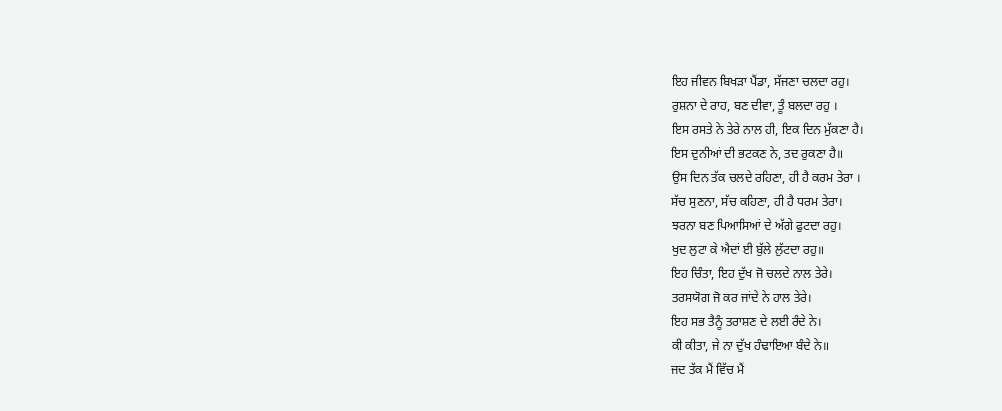ਇਹ ਜੀਵਨ ਬਿਖੜਾ ਪੈਂਡਾ, ਸੱਜਣਾ ਚਲਦਾ ਰਹੁ।
ਰੁਸ਼ਨਾ ਦੇ ਰਾਹ, ਬਣ ਦੀਵਾ, ਤੂੰ ਬਲਦਾ ਰਹੁ ।
ਇਸ ਰਸਤੇ ਨੇ ਤੇਰੇ ਨਾਲ ਹੀ, ਇਕ ਦਿਨ ਮੁੱਕਣਾ ਹੈ।
ਇਸ ਦੁਨੀਆਂ ਦੀ ਭਟਕਣ ਨੇ, ਤਦ ਰੁਕਣਾ ਹੈ॥
ਉਸ ਦਿਨ ਤੱਕ ਚਲਦੇ ਰਹਿਣਾ, ਹੀ ਹੈ ਕਰਮ ਤੇਰਾ ।
ਸੱਚ ਸੁਣਨਾ, ਸੱਚ ਕਹਿਣਾ, ਹੀ ਹੈ ਧਰਮ ਤੇਰਾ।
ਝਰਨਾ ਬਣ ਪਿਆਸਿਆਂ ਦੇ ਅੱਗੇ ਫੁਟਦਾ ਰਹੁ।
ਖੁਦ ਲੁਟਾ ਕੇ ਐਦਾਂ ਈ ਬੁੱਲੇ ਲੁੱਟਦਾ ਰਹੁ॥
ਇਹ ਚਿੰਤਾ, ਇਹ ਦੁੱਖ ਜੋ ਚਲਦੇ ਨਾਲ ਤੇਰੇ।
ਤਰਸਯੋਗ ਜੋ ਕਰ ਜਾਂਦੇ ਨੇ ਹਾਲ ਤੇਰੇ।
ਇਹ ਸਭ ਤੈਨੂੰ ਤਰਾਸ਼ਣ ਦੇ ਲਈ ਰੰਦੇ ਨੇ।
ਕੀ ਕੀਤਾ, ਜੇ ਨਾ ਦੁੱਖ ਹੰਢਾਇਆ ਬੰਦੇ ਨੇ॥
ਜਦ ਤੱਕ ਮੈਂ ਵਿੱਚ ਮੈਂ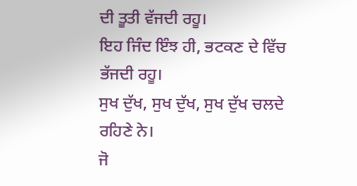ਦੀ ਤੂਤੀ ਵੱਜਦੀ ਰਹੂ।
ਇਹ ਜਿੰਦ ਇੰਝ ਹੀ, ਭਟਕਣ ਦੇ ਵਿੱਚ ਭੱਜਦੀ ਰਹੂ।
ਸੁਖ ਦੁੱਖ, ਸੁਖ ਦੁੱਖ, ਸੁਖ ਦੁੱਖ ਚਲਦੇ ਰਹਿਣੇ ਨੇ।
ਜੋ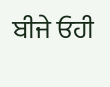ਬੀਜੇ ਓਹੀ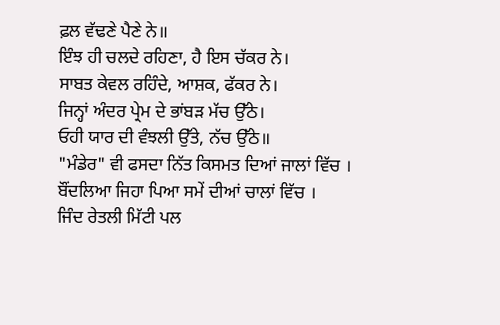ਫ਼ਲ ਵੱਢਣੇ ਪੈਣੇ ਨੇ॥
ਇੰਝ ਹੀ ਚਲਦੇ ਰਹਿਣਾ, ਹੈ ਇਸ ਚੱਕਰ ਨੇ।
ਸਾਬਤ ਕੇਵਲ ਰਹਿੰਦੇ, ਆਸ਼ਕ, ਫੱਕਰ ਨੇ।
ਜਿਨ੍ਹਾਂ ਅੰਦਰ ਪ੍ਰੇਮ ਦੇ ਭਾਂਬੜ ਮੱਚ ਉੱਠੇ।
ਓਹੀ ਯਾਰ ਦੀ ਵੰਝਲੀ ਉੱਤੇ, ਨੱਚ ਉੱਠੇ॥
"ਮੰਡੇਰ" ਵੀ ਫਸਦਾ ਨਿੱਤ ਕਿਸਮਤ ਦਿਆਂ ਜਾਲਾਂ ਵਿੱਚ ।
ਬੌਂਦਲਿਆ ਜਿਹਾ ਪਿਆ ਸਮੇਂ ਦੀਆਂ ਚਾਲਾਂ ਵਿੱਚ ।
ਜਿੰਦ ਰੇਤਲੀ ਮਿੱਟੀ ਪਲ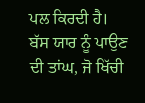ਪਲ ਕਿਰਦੀ ਹੈ।
ਬੱਸ ਯਾਰ ਨੂੰ ਪਾਉਣ ਦੀ ਤਾਂਘ, ਜੋ ਖਿੱਚੀ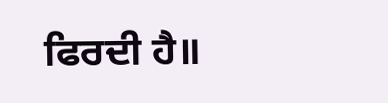ਫਿਰਦੀ ਹੈ॥